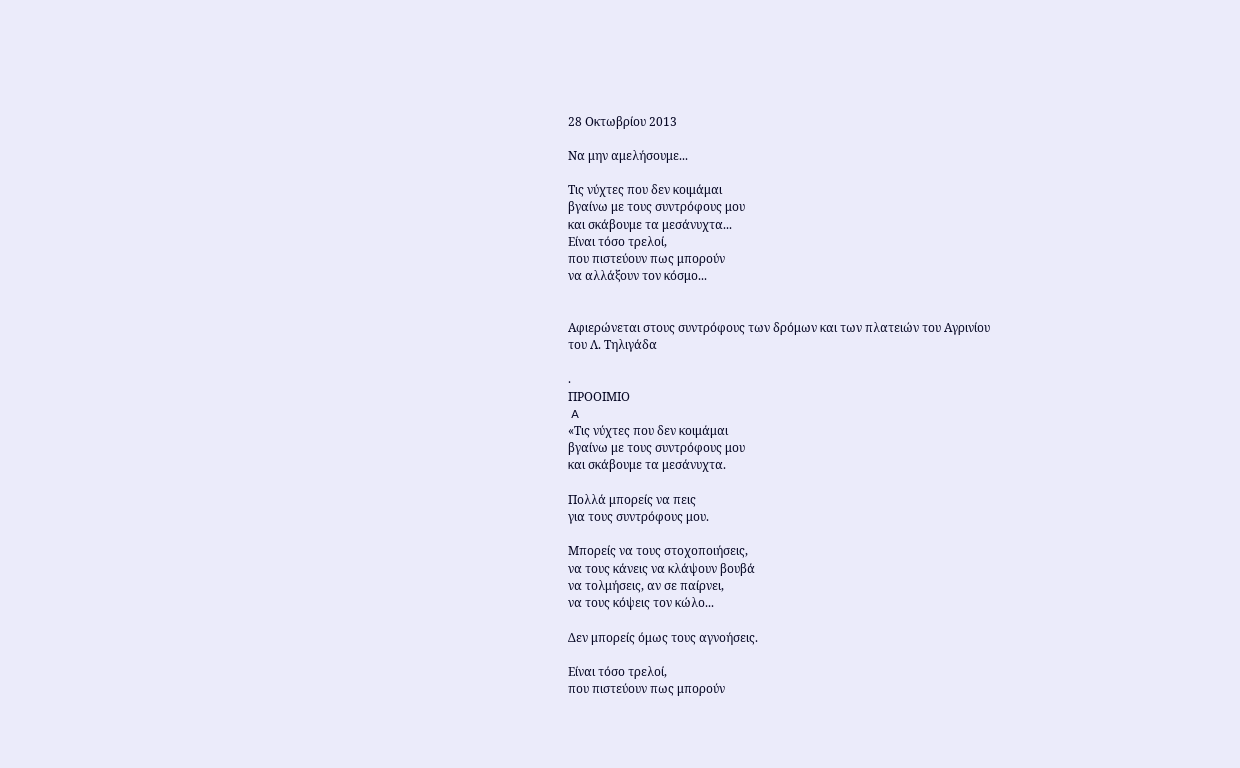28 Οκτωβρίου 2013

Να μην αμελήσουμε...

Τις νύχτες που δεν κοιμάμαι
βγαίνω με τους συντρόφους μου
και σκάβουμε τα μεσάνυχτα...
Είναι τόσο τρελοί,
που πιστεύουν πως μπορούν
να αλλάξουν τον κόσμο...


Αφιερώνεται στους συντρόφους των δρόμων και των πλατειών του Αγρινίου
του Λ. Τηλιγάδα

.
ΠΡΟΟΙΜΙΟ
 A
«Τις νύχτες που δεν κοιμάμαι
βγαίνω με τους συντρόφους μου
και σκάβουμε τα μεσάνυχτα.

Πολλά μπορείς να πεις
για τους συντρόφους μου.

Μπορείς να τους στοχοποιήσεις,
να τους κάνεις να κλάψουν βουβά
να τολμήσεις, αν σε παίρνει,
να τους κόψεις τον κώλο...

Δεν μπορείς όμως τους αγνοήσεις.

Είναι τόσο τρελοί,
που πιστεύουν πως μπορούν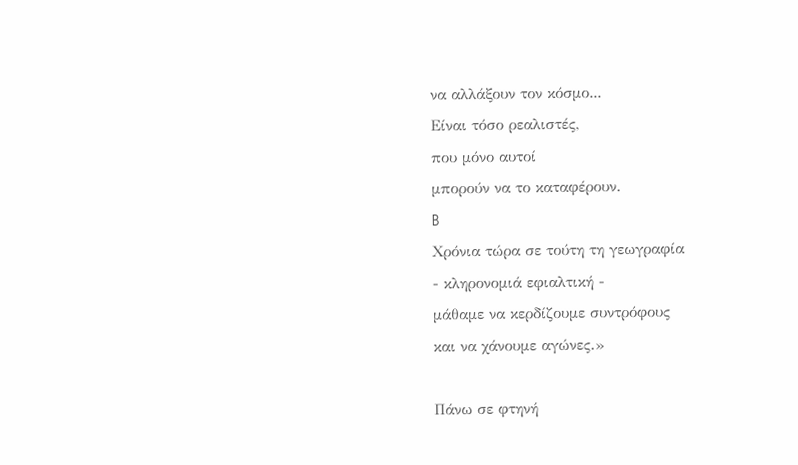να αλλάξουν τον κόσμο...
Είναι τόσο ρεαλιστές,
που μόνο αυτοί
μπορούν να το καταφέρουν.
B
Χρόνια τώρα σε τούτη τη γεωγραφία
- κληρονομιά εφιαλτική -
μάθαμε να κερδίζουμε συντρόφους
και να χάνουμε αγώνες.»

Πάνω σε φτηνή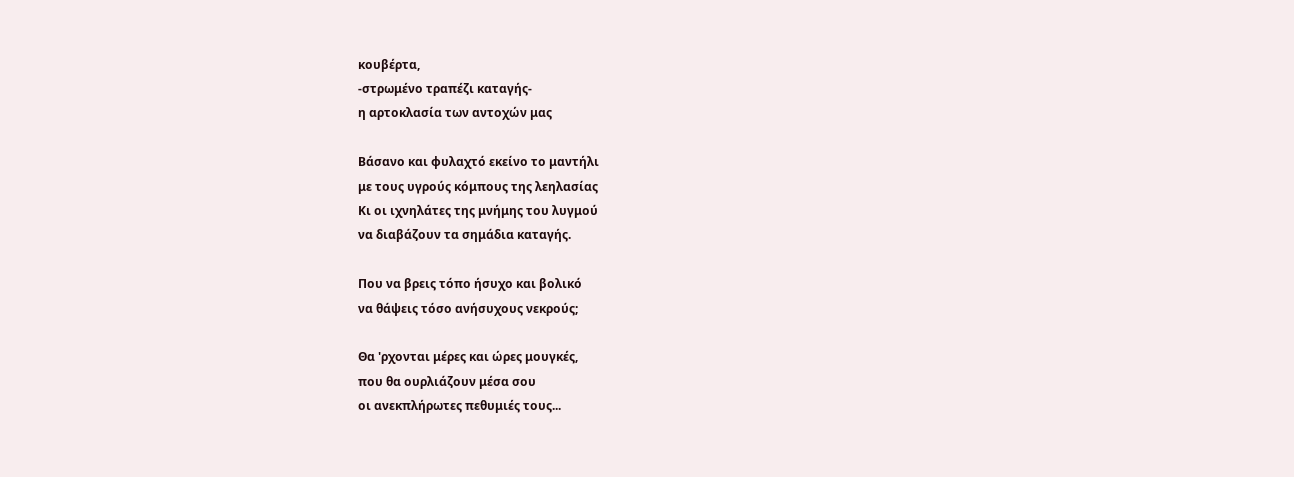κουβέρτα,
-στρωμένο τραπέζι καταγής-
η αρτοκλασία των αντοχών μας

Βάσανο και φυλαχτό εκείνο το μαντήλι
με τους υγρούς κόμπους της λεηλασίας
Κι οι ιχνηλάτες της μνήμης του λυγμού
να διαβάζουν τα σημάδια καταγής.

Που να βρεις τόπο ήσυχο και βολικό
να θάψεις τόσο ανήσυχους νεκρούς;

Θα 'ρχονται μέρες και ώρες μουγκές,
που θα ουρλιάζουν μέσα σου
οι ανεκπλήρωτες πεθυμιές τους...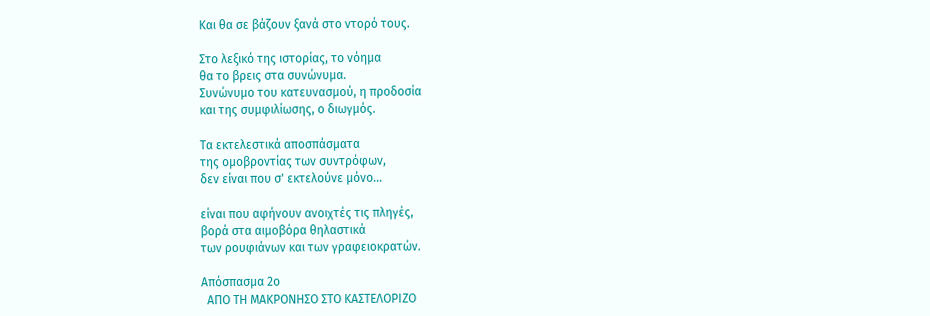Και θα σε βάζουν ξανά στο ντορό τους.

Στο λεξικό της ιστορίας, το νόημα
θα το βρεις στα συνώνυμα.
Συνώνυμο του κατευνασμού, η προδοσία
και της συμφιλίωσης, ο διωγμός.

Τα εκτελεστικά αποσπάσματα
της ομοβροντίας των συντρόφων,
δεν είναι που σ' εκτελούνε μόνο...

είναι που αφήνουν ανοιχτές τις πληγές,
βορά στα αιμοβόρα θηλαστικά
των ρουφιάνων και των γραφειοκρατών.

Απόσπασμα 2ο
  ΑΠΟ ΤΗ ΜΑΚΡΟΝΗΣΟ ΣΤΟ ΚΑΣΤΕΛΟΡΙΖΟ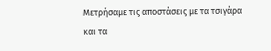Μετρήσαμε τις αποστάσεις με τα τσιγάρα
και τα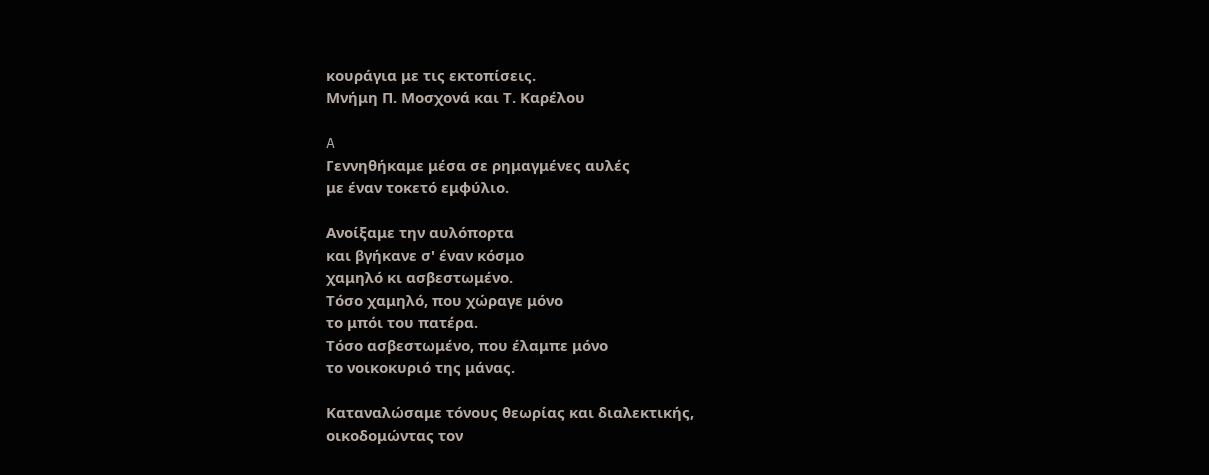κουράγια με τις εκτοπίσεις.
Μνήμη Π. Μοσχονά και Τ. Καρέλου

A
Γεννηθήκαμε μέσα σε ρημαγμένες αυλές
με έναν τοκετό εμφύλιο.

Ανοίξαμε την αυλόπορτα
και βγήκανε σ' έναν κόσμο
χαμηλό κι ασβεστωμένο.
Τόσο χαμηλό, που χώραγε μόνο
το μπόι του πατέρα.
Τόσο ασβεστωμένο, που έλαμπε μόνο
το νοικοκυριό της μάνας.

Καταναλώσαμε τόνους θεωρίας και διαλεκτικής,
οικοδομώντας τον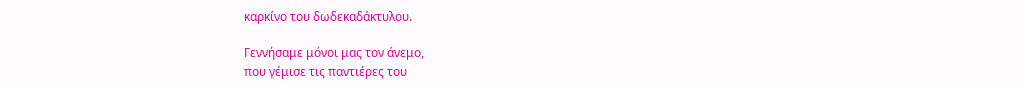καρκίνο του δωδεκαδάκτυλου.

Γεννήσαμε μόνοι μας τον άνεμο,
που γέμισε τις παντιέρες του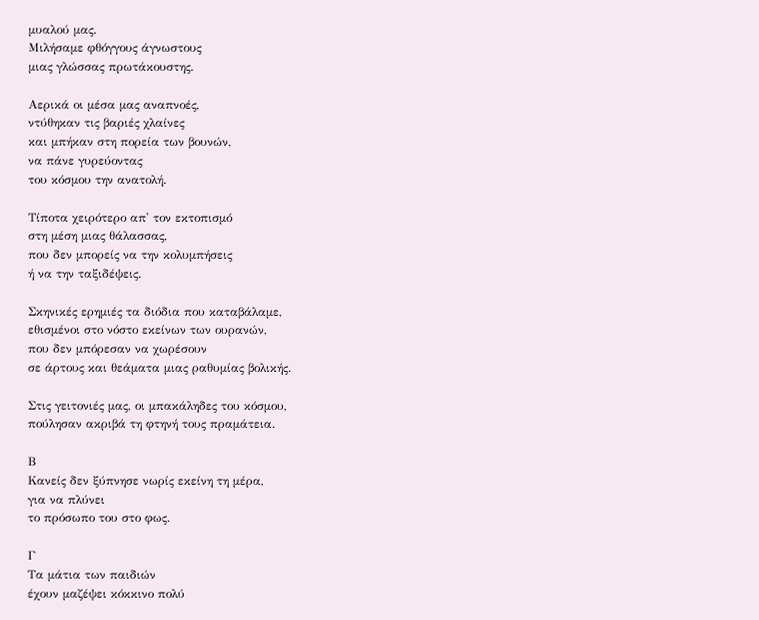μυαλού μας.
Μιλήσαμε φθόγγους άγνωστους
μιας γλώσσας πρωτάκουστης.

Αερικά οι μέσα μας αναπνοές,
ντύθηκαν τις βαριές χλαίνες
και μπήκαν στη πορεία των βουνών,
να πάνε γυρεύοντας
του κόσμου την ανατολή.

Τίποτα χειρότερο απ' τον εκτοπισμό
στη μέση μιας θάλασσας,
που δεν μπορείς να την κολυμπήσεις
ή να την ταξιδέψεις.

Σκηνικές ερημιές τα διόδια που καταβάλαμε,
εθισμένοι στο νόστο εκείνων των ουρανών,
που δεν μπόρεσαν να χωρέσουν
σε άρτους και θεάματα μιας ραθυμίας βολικής.

Στις γειτονιές μας, οι μπακάληδες του κόσμου,
πούλησαν ακριβά τη φτηνή τους πραμάτεια.

Β
Κανείς δεν ξύπνησε νωρίς εκείνη τη μέρα,
για να πλύνει
το πρόσωπο του στο φως.

Γ
Τα μάτια των παιδιών
έχουν μαζέψει κόκκινο πολύ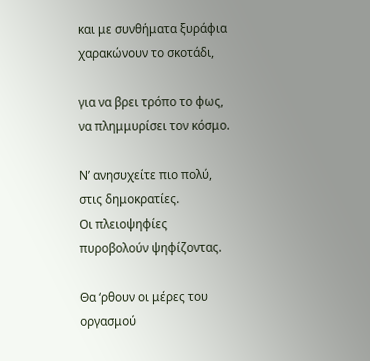και με συνθήματα ξυράφια
χαρακώνουν το σκοτάδι,

για να βρει τρόπο το φως,
να πλημμυρίσει τον κόσμο.

Ν’ ανησυχείτε πιο πολύ, στις δημοκρατίες.
Οι πλειοψηφίες πυροβολούν ψηφίζοντας.

Θα ‘ρθουν οι μέρες του οργασμού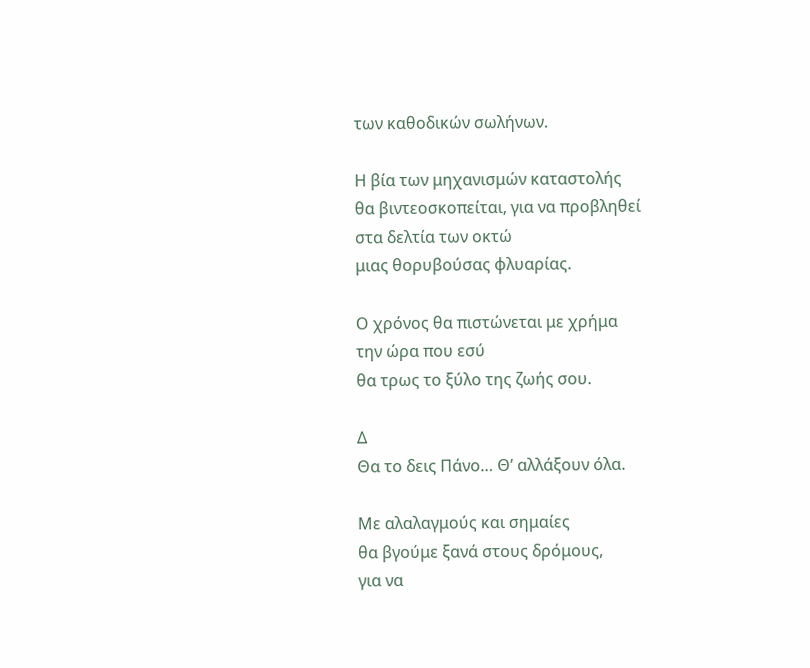των καθοδικών σωλήνων.

Η βία των μηχανισμών καταστολής
θα βιντεοσκοπείται, για να προβληθεί
στα δελτία των οκτώ
μιας θορυβούσας φλυαρίας.

Ο χρόνος θα πιστώνεται με χρήμα
την ώρα που εσύ
θα τρως το ξύλο της ζωής σου.

Δ
Θα το δεις Πάνο… Θ’ αλλάξουν όλα.

Με αλαλαγμούς και σημαίες
θα βγούμε ξανά στους δρόμους,
για να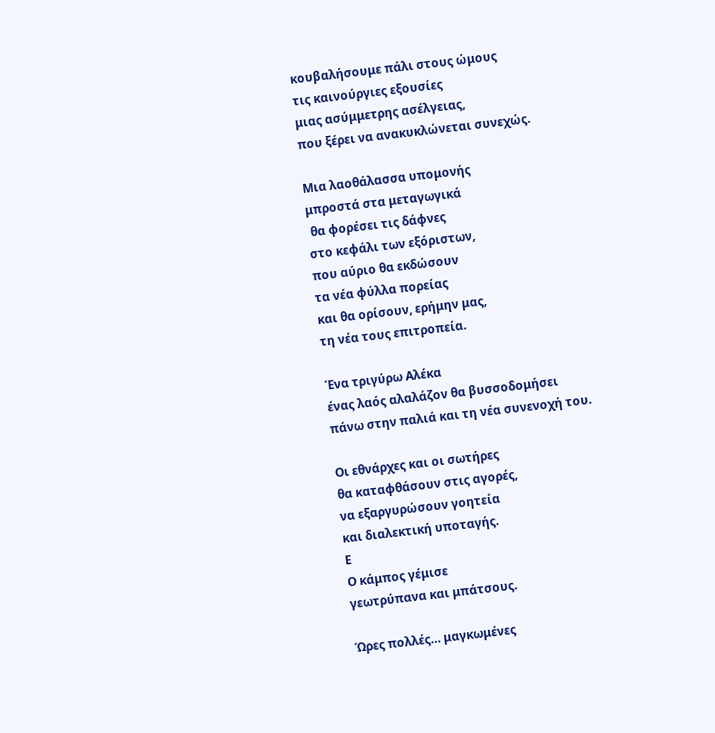κουβαλήσουμε πάλι στους ώμους
τις καινούργιες εξουσίες
μιας ασύμμετρης ασέλγειας,
που ξέρει να ανακυκλώνεται συνεχώς.

Μια λαοθάλασσα υπομονής
μπροστά στα μεταγωγικά
 θα φορέσει τις δάφνες
στο κεφάλι των εξόριστων,
που αύριο θα εκδώσουν
τα νέα φύλλα πορείας
και θα ορίσουν, ερήμην μας,
τη νέα τους επιτροπεία.

Ένα τριγύρω Αλέκα
ένας λαός αλαλάζον θα βυσσοδομήσει
πάνω στην παλιά και τη νέα συνενοχή του.

Οι εθνάρχες και οι σωτήρες
θα καταφθάσουν στις αγορές,
να εξαργυρώσουν γοητεία
και διαλεκτική υποταγής.
Ε
Ο κάμπος γέμισε
γεωτρύπανα και μπάτσους.

Ώρες πολλές… μαγκωμένες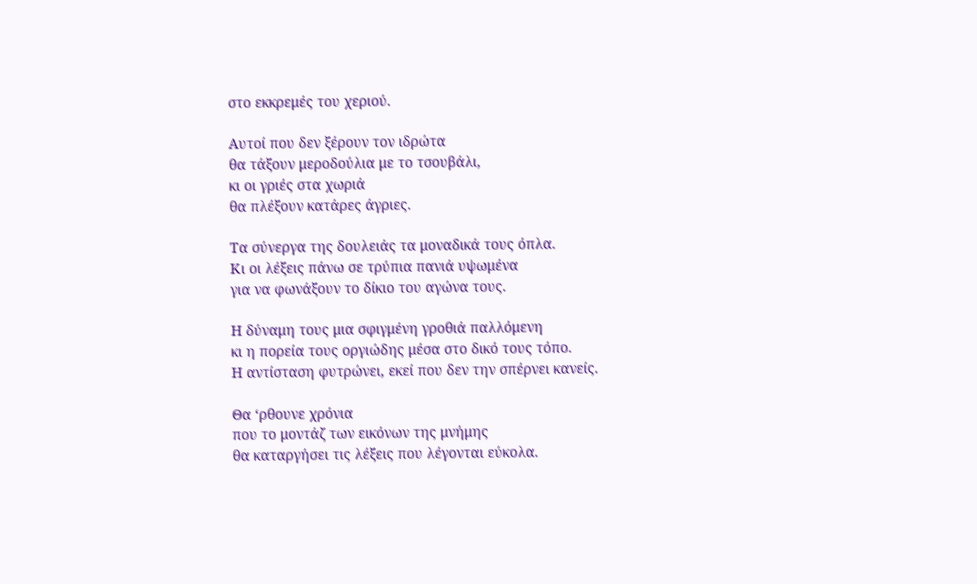στο εκκρεμές του χεριού.

Αυτοί που δεν ξέρουν τον ιδρώτα
θα τάξουν μεροδούλια με το τσουβάλι,
κι οι γριές στα χωριά
θα πλέξουν κατάρες άγριες.

Τα σύνεργα της δουλειάς τα μοναδικά τους όπλα.
Κι οι λέξεις πάνω σε τρύπια πανιά υψωμένα
για να φωνάξουν το δίκιο του αγώνα τους.

Η δύναμη τους μια σφιγμένη γροθιά παλλόμενη
κι η πορεία τους οργιώδης μέσα στο δικό τους τόπο.
Η αντίσταση φυτρώνει, εκεί που δεν την σπέρνει κανείς.

Θα ‘ρθουνε χρόνια
που το μοντάζ των εικόνων της μνήμης
θα καταργήσει τις λέξεις που λέγονται εύκολα.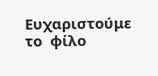Ευχαριστούμε το  φίλο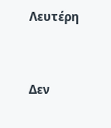Λευτέρη


Δεν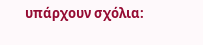υπάρχουν σχόλια: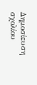Δημοσίευση σχολίου